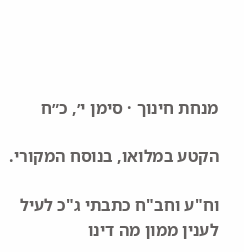מנחת חינוך · סימן י׳, כ״ח

הקטע במלואו, בנוסח המקורי.

וח"ע וחב"ח כתבתי ג"כ לעיל לענין ממון מה דינו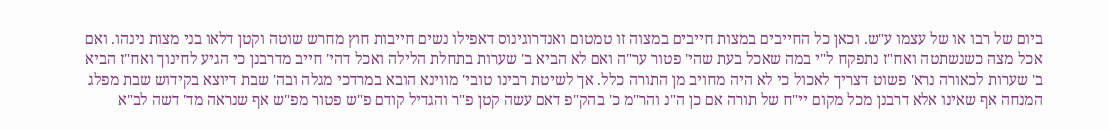ביום של רבו או של עצמו ע"ש. וכאן כל החייבים במצות חייבים במצוה זו טמטום ואנדרוגינוס דאפילו נשים חייבות חוץ מחרש שוטה וקטן דלאו בני מצות נינהו. ואם אכל מצה כשנשתטה ואח"ז נתפקח ל"י במה שאכל בעת שהי' פטור ער"ה ואם לא הביא ב' שערות בתחלת הלילה ואכל דהי' חייב מדרבנן כי הגיע לחינוך ואח"ז הביא ב' שערות לכאורה נרא' פשוט דצריך לאכול כי לא היה מחויב מן התורה כלל. אך לשיטת רבינו טובי' מווינא הובא במרדכי מגלה ובה' שבת דיוצא בקידוש שבת מפלג המנחה אף שאינו אלא דרבנן מכל מקום יי"ח של תורה אם כן ה"נ והר"מ כ' בהק"פ דאם עשה קטן פ"ר והגדיל קודם פ"ש פטור מפ"ש אף שנראה מד' דשה לב"א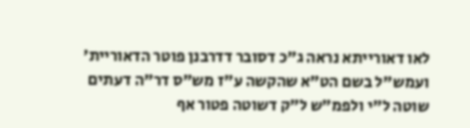לאו דאורייתא נראה ג"כ דסובר דדרבנן פוטר הדאוריית' ועמש"ל בשם הט"א שהקשה ע"ז מש"ס דר"ה דעתים שוטה ל"י ולפמ"ש ל"ק דשוטה פטור אף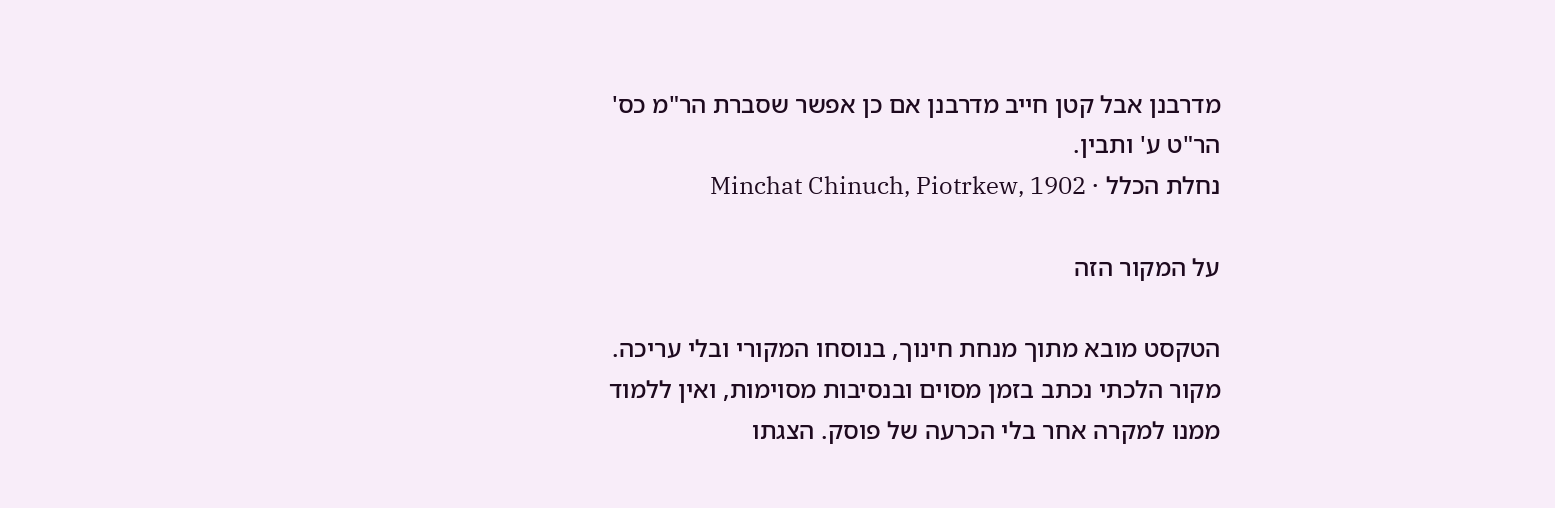מדרבנן אבל קטן חייב מדרבנן אם כן אפשר שסברת הר"מ כס' הר"ט ע' ותבין.
נחלת הכלל · Minchat Chinuch, Piotrkew, 1902

על המקור הזה

הטקסט מובא מתוך מנחת חינוך, בנוסחו המקורי ובלי עריכה. מקור הלכתי נכתב בזמן מסוים ובנסיבות מסוימות, ואין ללמוד ממנו למקרה אחר בלי הכרעה של פוסק. הצגתו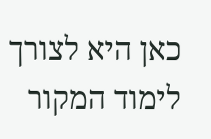כאן היא לצורך לימוד המקור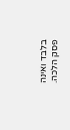בלבד ואינה פסק הלכה.